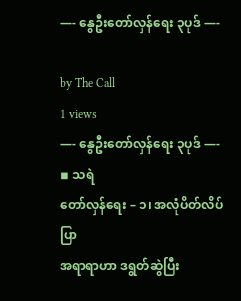—- နွေဦးတော်လှန်ရေး ၃ပုဒ် —-

by The Call
1 views
—- နွေဦးတော်လှန်ရေး ၃ပုဒ် —-
◾ သရဲ
တော်လှန်ရေး – ၁၊ အလုံပိတ်လိပ်ပြာ
အရာရာဟာ ဒရွတ်ဆွဲပြီး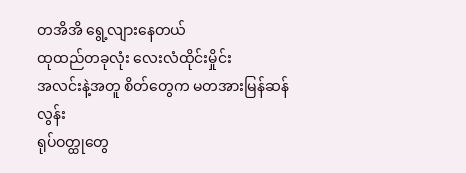တအိအိ ရွေ့လျားနေတယ်
ထုထည်တခုလုံး လေးလံထိုင်းမှိုင်း
အလင်းနဲ့အတူ စိတ်တွေက မတအားမြန်ဆန်လွန်း
ရုပ်ဝတ္ထုတွေ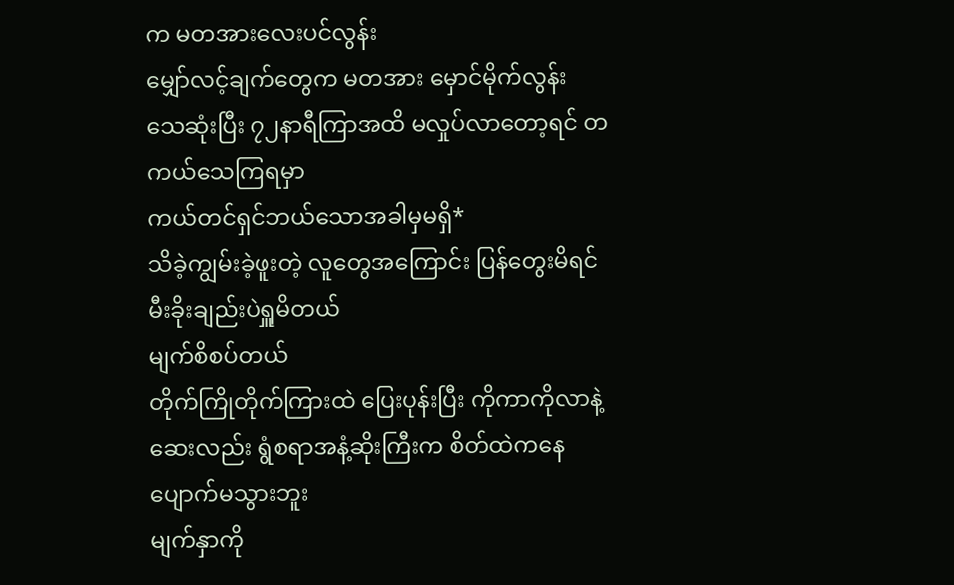က မတအားလေးပင်လွန်း
မျှော်လင့်ချက်တွေက မတအား မှောင်မိုက်လွန်း
သေဆုံးပြီး ၇၂နာရီကြာအထိ မလှုပ်လာတော့ရင် တကယ်သေကြရမှာ
ကယ်တင်ရှင်ဘယ်သောအခါမှမရှိ*
သိခဲ့ကျွမ်းခဲ့ဖူးတဲ့ လူတွေအကြောင်း ပြန်တွေးမိရင် မီးခိုးချည်းပဲရှူမိတယ်
မျက်စိစပ်တယ်
တိုက်ကြိုတိုက်ကြားထဲ ပြေးပုန်းပြီး ကိုကာကိုလာနဲ့ဆေးလည်း ရွံစရာအနံ့ဆိုးကြီးက စိတ်ထဲကနေပျောက်မသွားဘူး
မျက်နှာကို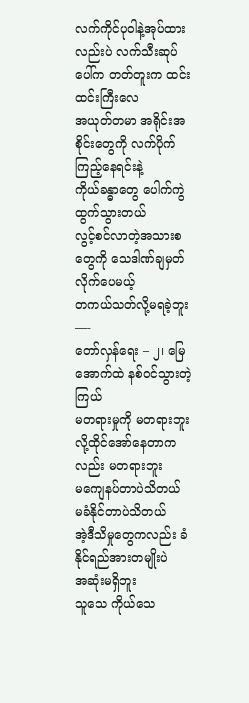လက်ကိုင်ပုဝါနဲ့အုပ်ထားလည်းပဲ လက်သီးဆုပ်ပေါ်က တတ်တူးက ထင်းထင်းကြီးလေ
အယုတ်တမာ အရိုင်းအစိုင်းတွေကို လက်ပိုက်ကြည့်နေရင်းနဲ့
ကိုယ်ခန္ဓာတွေ ပေါက်ကွဲထွက်သွားတယ်
လွင့်စင်လာတဲ့အသားစတွေကို သေဒါဏ်ချမှတ်လိုက်ပေမယ့်
တကယ်သတ်လို့မရခဲ့ဘူး
—-
တော်လှန်ရေး – ၂၊ မြေအောက်ထဲ နစ်ဝင်သွားတဲ့ကြယ်
မတရားမှုကို မတရားဘူး လို့ထိုင်အော်နေတာကလည်း မတရားဘူး
မကျေနပ်တာပဲသိတယ်
မခံနိုင်တာပဲသိတယ်
အဲ့ဒီသိမှုတွေကလည်း ခံနိုင်ရည်အားတမျိုးပဲ
အဆုံးမရှိဘူး
သူသေ ကိုယ်သေ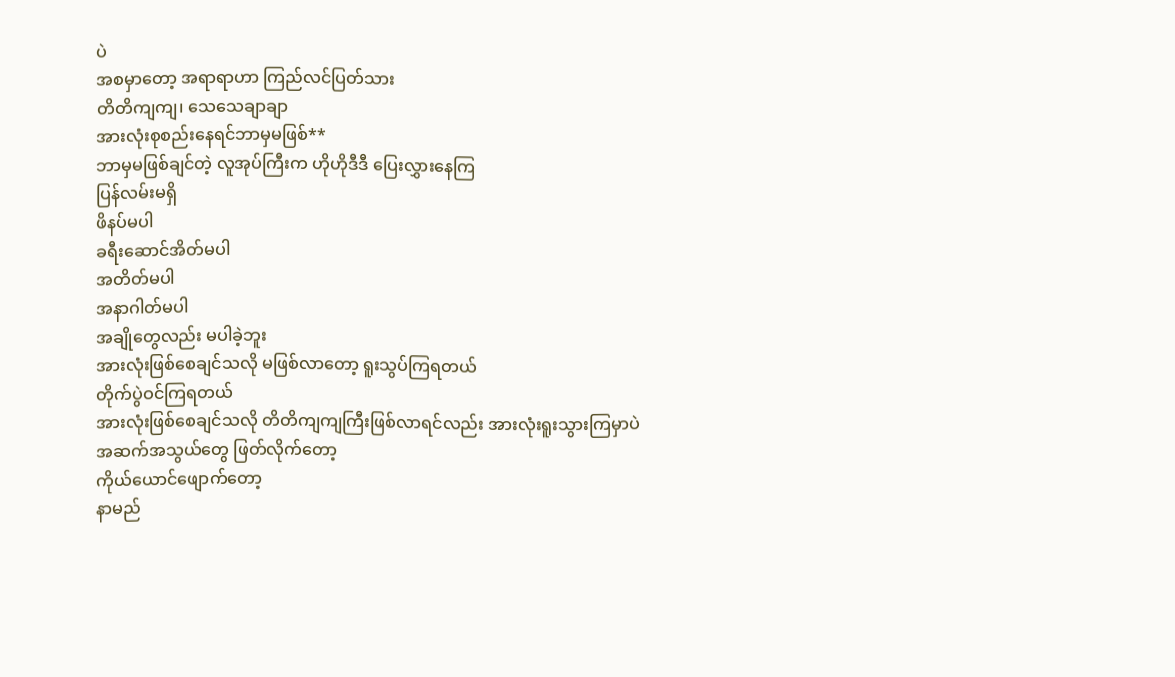ပဲ
အစမှာတော့ အရာရာဟာ ကြည်လင်ပြတ်သား
တိတိကျကျ၊ သေသေချာချာ
အားလုံးစုစည်းနေရင်ဘာမှမဖြစ်**
ဘာမှမဖြစ်ချင်တဲ့ လူအုပ်ကြီးက ဟိုဟိုဒီဒီ ပြေးလွှားနေကြ
ပြန်လမ်းမရှိ
ဖိနပ်မပါ
ခရီးဆောင်အိတ်မပါ
အတိတ်မပါ
အနာဂါတ်မပါ
အချိုတွေလည်း မပါခဲ့ဘူး
အားလုံးဖြစ်စေချင်သလို မဖြစ်လာတော့ ရူးသွပ်ကြရတယ်
တိုက်ပွဲဝင်ကြရတယ်
အားလုံးဖြစ်စေချင်သလို တိတိကျကျကြီးဖြစ်လာရင်လည်း အားလုံးရူးသွားကြမှာပဲ
အဆက်အသွယ်တွေ ဖြတ်လိုက်တော့
ကိုယ်ယောင်ဖျောက်တော့
နာမည်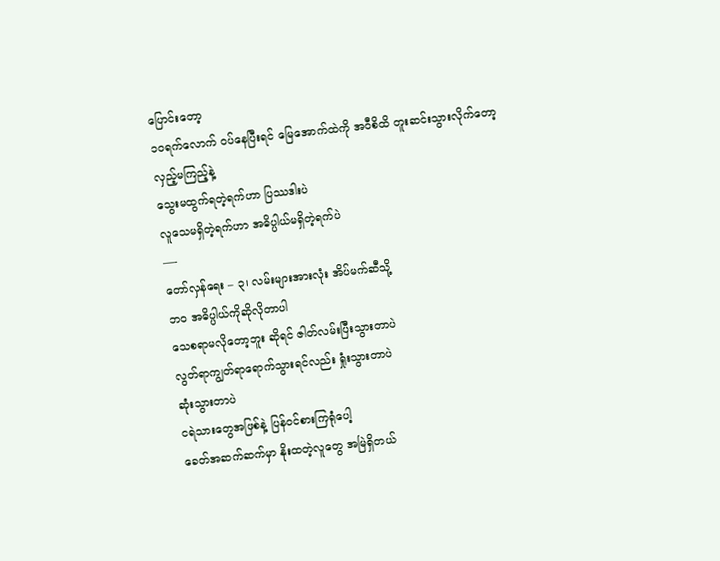ပြောင်းတော့
၁၀ရက်လောက် ဝပ်နေပြီးရင် မြေအောက်ထဲကို အဝီစိထိ တူးဆင်းသွားလိုက်တော့
လှည့်မကြည့်နဲ့
သွေးမထွက်ရတဲ့ရက်ဟာ ပြဿဒါးပဲ
လူသေမရှိတဲ့ရက်ဟာ အဓိပ္ပါယ်မရှိတဲ့ရက်ပဲ
—-
တော်လှန်ရေး – ၃၊ လမ်းများအားလုံး အိပ်မက်ဆီသို့
ဘဝ အဓိပ္ပါယ်ကိုဆိုလိုတာပါ
သေစရာမလိုတော့ဘူး ဆိုရင် ဇါတ်လမ်းပြီးသွားတာပဲ
လွတ်ရာကျွတ်ရာရောက်သွားရင်လည်း ရှုံးသွားတာပဲ
ဆုံးသွားတာပဲ
ငရဲသားတွေအဖြစ်နဲ့ ပြန်ဝင်စားကြရုံပေါ့
ခေတ်အဆက်ဆက်မှာ နိုးထတဲ့လူတွေ အမြဲရှိတယ်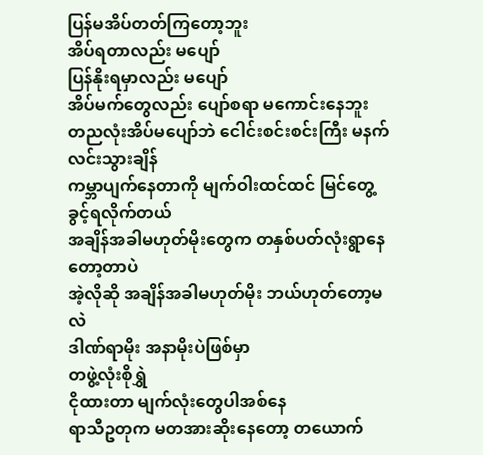ပြန်မအိပ်တတ်ကြတော့ဘူး
အိပ်ရတာလည်း မပျော်
ပြန်နိုးရမှာလည်း မပျော်
အိပ်မက်တွေလည်း ပျော်စရာ မကောင်းနေဘူး
တညလုံးအိပ်မပျော်ဘဲ ငေါင်းစင်းစင်းကြီး မနက်လင်းသွားချိန်
ကမ္ဘာပျက်နေတာကို မျက်ဝါးထင်ထင် မြင်တွေ့ခွင့်ရလိုက်တယ်
အချိန်အခါမဟုတ်မိုးတွေက တနှစ်ပတ်လုံးရွာနေတော့တာပဲ
အဲ့လိုဆို အချိန်အခါမဟုတ်မိုး ဘယ်ဟုတ်တော့မလဲ
ဒါဏ်ရာမိုး အနာမိုးပဲဖြစ်မှာ
တဖွဲ့လုံးစိုရွှဲ
ငိုထားတာ မျက်လုံးတွေပါအစ်နေ
ရာသီဥတုက မတအားဆိုးနေတော့ တယောက်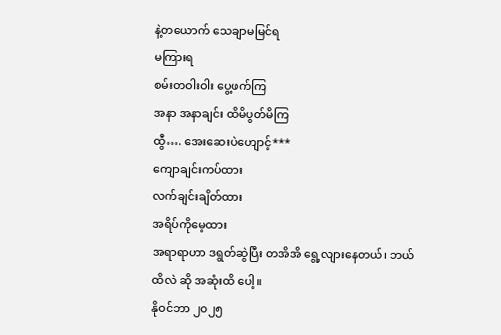နဲ့တယောက် သေချာမမြင်ရ
မကြားရ
စမ်းတဝါးဝါး ပွေ့ဖက်ကြ
အနာ အနာချင်း ထိမိပွတ်မိကြ
ထွီ…. အေးဆေးပဲဟျောင့်***
ကျောချင်းကပ်ထား
လက်ချင်းချိတ်ထား
အရိပ်ကိုမေ့ထား
အရာရာဟာ ဒရွတ်ဆွဲပြီး တအိအိ ရွေ့လျားနေတယ်၊ ဘယ်ထိလဲ ဆို အဆုံးထိ ပေါ့။
နိုဝင်ဘာ ၂၀၂၅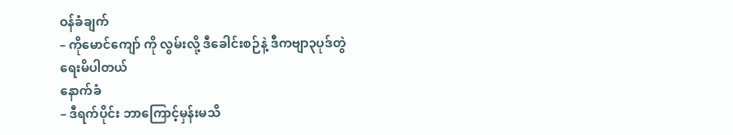ဝန်ခံချက်
– ကိုမောင်ကျော် ကို လွမ်းလို့ ဒီခေါင်းစဉ်နဲ့ ဒီကဗျာ၃ပုဒ်တွဲ ရေးမိပါတယ်
နောက်ခံ
– ဒီရက်ပိုင်း ဘာကြောင့်မှန်းမသိ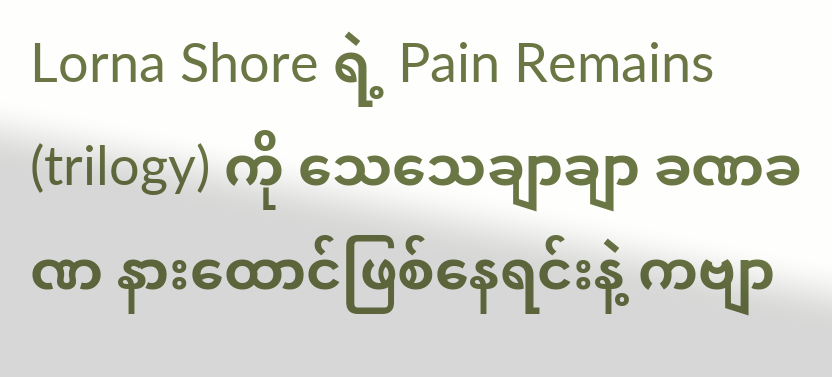Lorna Shore ရဲ့ Pain Remains (trilogy) ကို သေသေချာချာ ခဏခဏ နားထောင်ဖြစ်နေရင်းနဲ့ ကဗျာ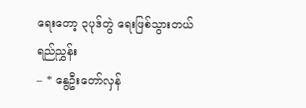ရေးတော့ ၃ပုဒ်တွဲ ရေးဖြစ်သွားတယ်
ရည်ညွှန်း
– * နွေဦးတော်လှန်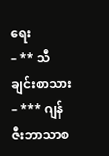ရေး
– ** သီချင်းစာသား
– *** ဂျန်ဇီးဘာသာစ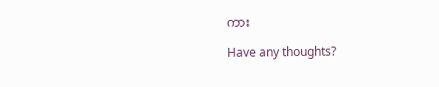ကား

Have any thoughts?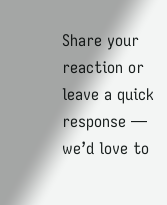Share your reaction or leave a quick response — we’d love to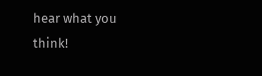hear what you think!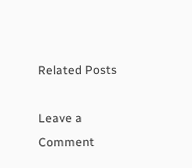Related Posts

Leave a Comment